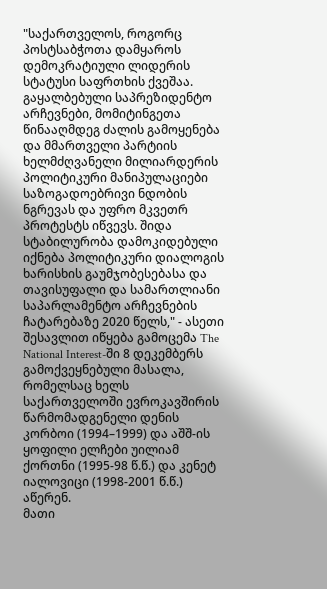"საქართველოს, როგორც პოსტსაბჭოთა დამყაროს დემოკრატიული ლიდერის სტატუსი საფრთხის ქვეშაა. გაყალბებული საპრეზიდენტო არჩევნები, მომიტინგეთა წინააღმდეგ ძალის გამოყენება და მმართველი პარტიის ხელმძღვანელი მილიარდერის პოლიტიკური მანიპულაციები საზოგადოებრივი ნდობის ნგრევას და უფრო მკვეთრ პროტესტს იწვევს. შიდა სტაბილურობა დამოკიდებული იქნება პოლიტიკური დიალოგის ხარისხის გაუმჯობესებასა და თავისუფალი და სამართლიანი საპარლამენტო არჩევნების ჩატარებაზე 2020 წელს," - ასეთი შესავლით იწყება გამოცემა The National Interest-ში 8 დეკემბერს გამოქვეყნებული მასალა, რომელსაც ხელს საქართველოში ევროკავშირის წარმომადგენელი დენის კორბოი (1994–1999) და აშშ-ის ყოფილი ელჩები უილიამ ქორთნი (1995-98 წ.წ.) და კენეტ იალოვიცი (1998-2001 წ.წ.) აწერენ.
მათი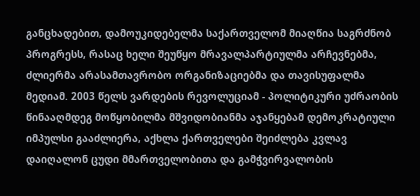განცხადებით, დამოუკიდებელმა საქართველომ მიაღწია საგრძნობ პროგრესს, რასაც ხელი შეუწყო მრავალპარტიულმა არჩევნებმა, ძლიერმა არასამთავრობო ორგანიზაციებმა და თავისუფალმა მედიამ. 2003 წელს ვარდების რევოლუციამ - პოლიტიკური უძრაობის წინააღმდეგ მოწყობილმა მშვიდობიანმა აჯანყებამ დემოკრატიული იმპულსი გააძლიერა, აქხლა ქართველები შეიძლება კვლავ დაიღალონ ცუდი მმართველობითა და გამჭვირვალობის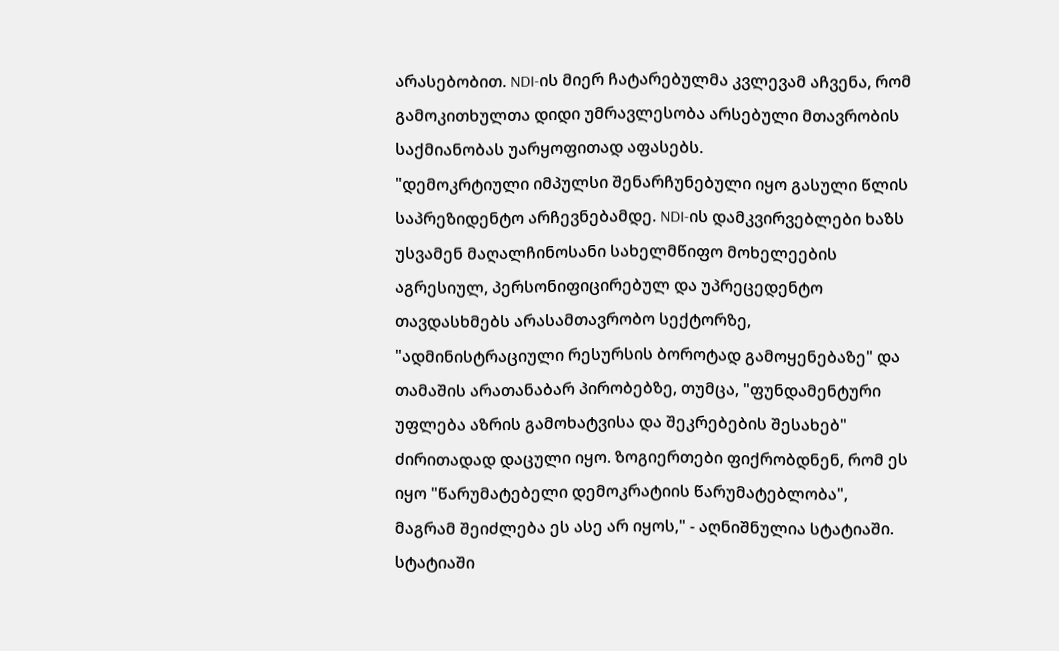არასებობით. NDI-ის მიერ ჩატარებულმა კვლევამ აჩვენა, რომ გამოკითხულთა დიდი უმრავლესობა არსებული მთავრობის საქმიანობას უარყოფითად აფასებს.
"დემოკრტიული იმპულსი შენარჩუნებული იყო გასული წლის საპრეზიდენტო არჩევნებამდე. NDI-ის დამკვირვებლები ხაზს უსვამენ მაღალჩინოსანი სახელმწიფო მოხელეების აგრესიულ, პერსონიფიცირებულ და უპრეცედენტო თავდასხმებს არასამთავრობო სექტორზე, "ადმინისტრაციული რესურსის ბოროტად გამოყენებაზე" და თამაშის არათანაბარ პირობებზე, თუმცა, "ფუნდამენტური უფლება აზრის გამოხატვისა და შეკრებების შესახებ" ძირითადად დაცული იყო. ზოგიერთები ფიქრობდნენ, რომ ეს იყო "წარუმატებელი დემოკრატიის წარუმატებლობა", მაგრამ შეიძლება ეს ასე არ იყოს," - აღნიშნულია სტატიაში.
სტატიაში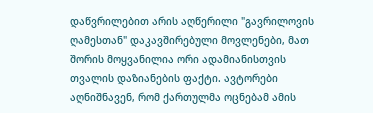დაწვრილებით არის აღწერილი "გავრილოვის ღამესთან" დაკავშირებული მოვლენები, მათ შორის მოყვანილია ორი ადამიანისთვის თვალის დაზიანების ფაქტი. ავტორები აღნიშნავენ, რომ ქართულმა ოცნებამ ამის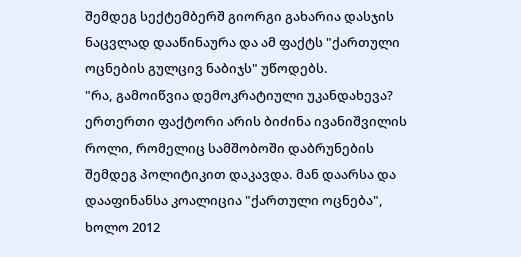შემდეგ სექტემბერშ გიორგი გახარია დასჯის ნაცვლად დააწინაურა და ამ ფაქტს "ქართული ოცნების გულცივ ნაბიჯს" უწოდებს.
"რა, გამოიწვია დემოკრატიული უკანდახევა?
ერთერთი ფაქტორი არის ბიძინა ივანიშვილის როლი, რომელიც სამშობოში დაბრუნების შემდეგ პოლიტიკით დაკავდა. მან დაარსა და დააფინანსა კოალიცია "ქართული ოცნება", ხოლო 2012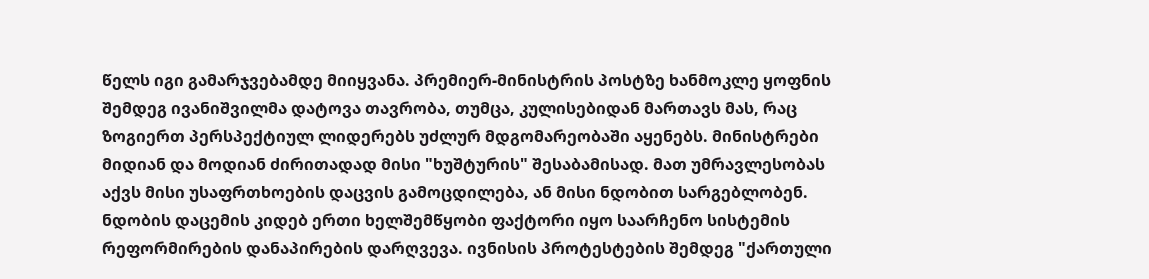წელს იგი გამარჯვებამდე მიიყვანა. პრემიერ-მინისტრის პოსტზე ხანმოკლე ყოფნის შემდეგ ივანიშვილმა დატოვა თავრობა, თუმცა, კულისებიდან მართავს მას, რაც ზოგიერთ პერსპექტიულ ლიდერებს უძლურ მდგომარეობაში აყენებს. მინისტრები მიდიან და მოდიან ძირითადად მისი "ხუშტურის" შესაბამისად. მათ უმრავლესობას აქვს მისი უსაფრთხოების დაცვის გამოცდილება, ან მისი ნდობით სარგებლობენ.
ნდობის დაცემის კიდებ ერთი ხელშემწყობი ფაქტორი იყო საარჩენო სისტემის რეფორმირების დანაპირების დარღვევა. ივნისის პროტესტების შემდეგ "ქართული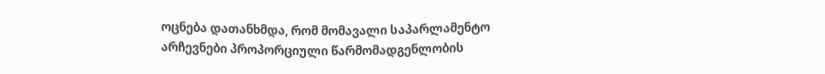ოცნება დათანხმდა, რომ მომავალი საპარლამენტო არჩევნები პროპორციული წარმომადგენლობის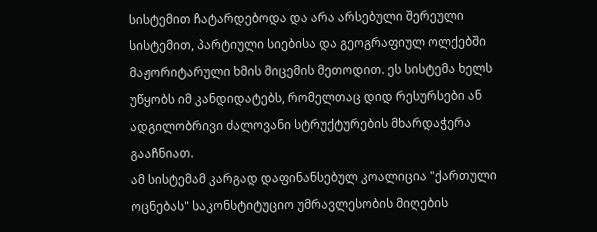სისტემით ჩატარდებოდა და არა არსებული შერეული სისტემით, პარტიული სიებისა და გეოგრაფიულ ოლქებში მაჟორიტარული ხმის მიცემის მეთოდით. ეს სისტემა ხელს უწყობს იმ კანდიდატებს, რომელთაც დიდ რესურსები ან ადგილობრივი ძალოვანი სტრუქტურების მხარდაჭერა გააჩნიათ.
ამ სისტემამ კარგად დაფინანსებულ კოალიცია "ქართული ოცნებას" საკონსტიტუციო უმრავლესობის მიღების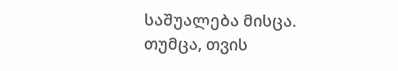საშუალება მისცა. თუმცა, თვის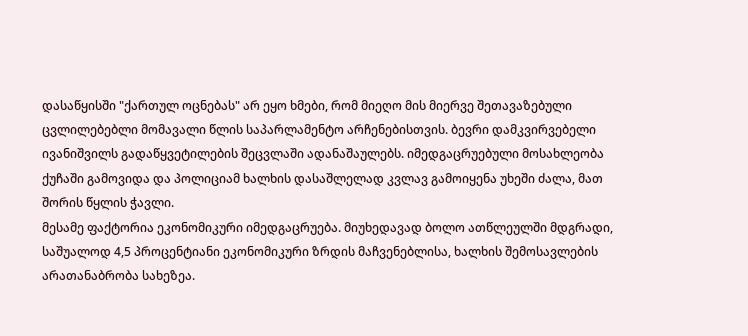დასაწყისში "ქართულ ოცნებას" არ ეყო ხმები, რომ მიეღო მის მიერვე შეთავაზებული ცვლილებებლი მომავალი წლის საპარლამენტო არჩენებისთვის. ბევრი დამკვირვებელი ივანიშვილს გადაწყვეტილების შეცვლაში ადანაშაულებს. იმედგაცრუებული მოსახლეობა ქუჩაში გამოვიდა და პოლიციამ ხალხის დასაშლელად კვლავ გამოიყენა უხეში ძალა, მათ შორის წყლის ჭავლი.
მესამე ფაქტორია ეკონომიკური იმედგაცრუება. მიუხედავად ბოლო ათწლეულში მდგრადი, საშუალოდ 4,5 პროცენტიანი ეკონომიკური ზრდის მაჩვენებლისა, ხალხის შემოსავლების არათანაბრობა სახეზეა.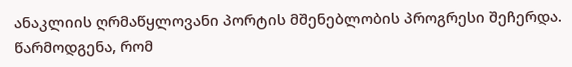ანაკლიის ღრმაწყლოვანი პორტის მშენებლობის პროგრესი შეჩერდა. წარმოდგენა, რომ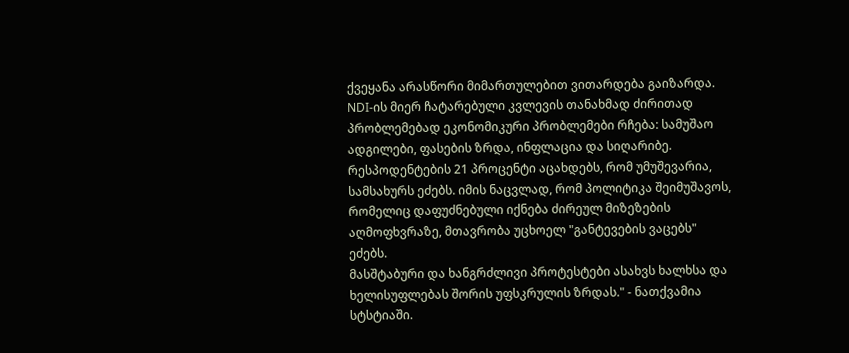ქვეყანა არასწორი მიმართულებით ვითარდება გაიზარდა. NDI-ის მიერ ჩატარებული კვლევის თანახმად ძირითად პრობლემებად ეკონომიკური პრობლემები რჩება: სამუშაო ადგილები, ფასების ზრდა, ინფლაცია და სიღარიბე. რესპოდენტების 21 პროცენტი აცახდებს, რომ უმუშევარია, სამსახურს ეძებს. იმის ნაცვლად, რომ პოლიტიკა შეიმუშავოს, რომელიც დაფუძნებული იქნება ძირეულ მიზეზების აღმოფხვრაზე, მთავრობა უცხოელ "განტევების ვაცებს" ეძებს.
მასშტაბური და ხანგრძლივი პროტესტები ასახვს ხალხსა და ხელისუფლებას შორის უფსკრულის ზრდას." - ნათქვამია სტსტიაში.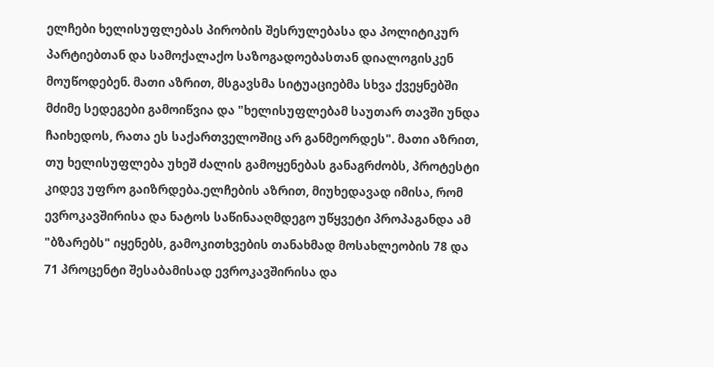ელჩები ხელისუფლებას პირობის შესრულებასა და პოლიტიკურ პარტიებთან და სამოქალაქო საზოგადოებასთან დიალოგისკენ მოუწოდებენ. მათი აზრით, მსგავსმა სიტუაციებმა სხვა ქვეყნებში მძიმე სედეგები გამოიწვია და "ხელისუფლებამ საუთარ თავში უნდა ჩაიხედოს, რათა ეს საქართველოშიც არ განმეორდეს". მათი აზრით, თუ ხელისუფლება უხეშ ძალის გამოყენებას განაგრძობს, პროტესტი კიდევ უფრო გაიზრდება.ელჩების აზრით, მიუხედავად იმისა, რომ ევროკავშირისა და ნატოს საწინააღმდეგო უწყვეტი პროპაგანდა ამ "ბზარებს" იყენებს, გამოკითხვების თანახმად მოსახლეობის 78 და 71 პროცენტი შესაბამისად ევროკავშირისა და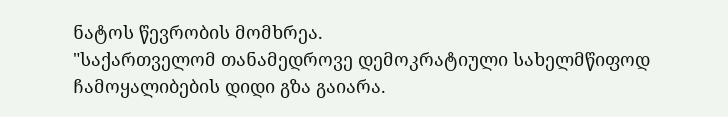ნატოს წევრობის მომხრეა.
"საქართველომ თანამედროვე დემოკრატიული სახელმწიფოდ ჩამოყალიბების დიდი გზა გაიარა.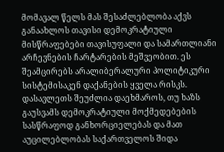მომავალ წელს მას შესაძლებლობა აქვს განაახლოს თავისი დემოკრატიული მისწრაფებები თავისუფალი და სამართლიანი არჩევნების ჩარტარების მეშვეობით. ეს შეამცირებს არალიბერალური პოლიტიკური სისტემისაკენ დაქანების ყველა რისკს.
დასავლეთს შეუძლია დაეხმაროს, თუ ხაზს გაუსვამს დემოკრატიული მოქმედებების სასწრაფოდ განხორციელებას და მათ აუცილებლობას საქართველოს შიდა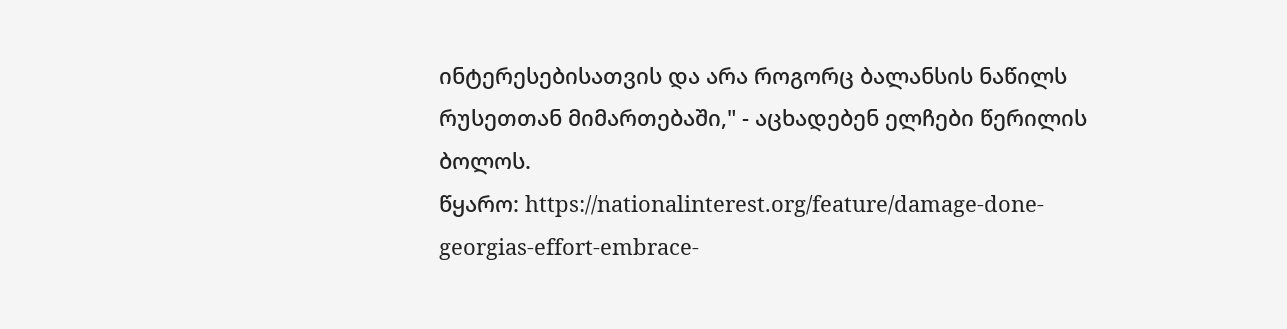ინტერესებისათვის და არა როგორც ბალანსის ნაწილს რუსეთთან მიმართებაში," - აცხადებენ ელჩები წერილის ბოლოს.
წყარო: https://nationalinterest.org/feature/damage-done-georgias-effort-embrace-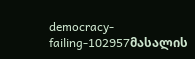democracy-failing-102957მასალის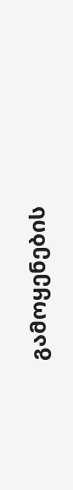გამოყენების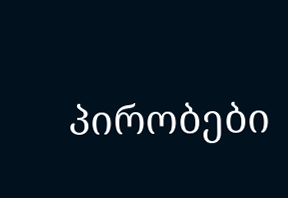პირობები